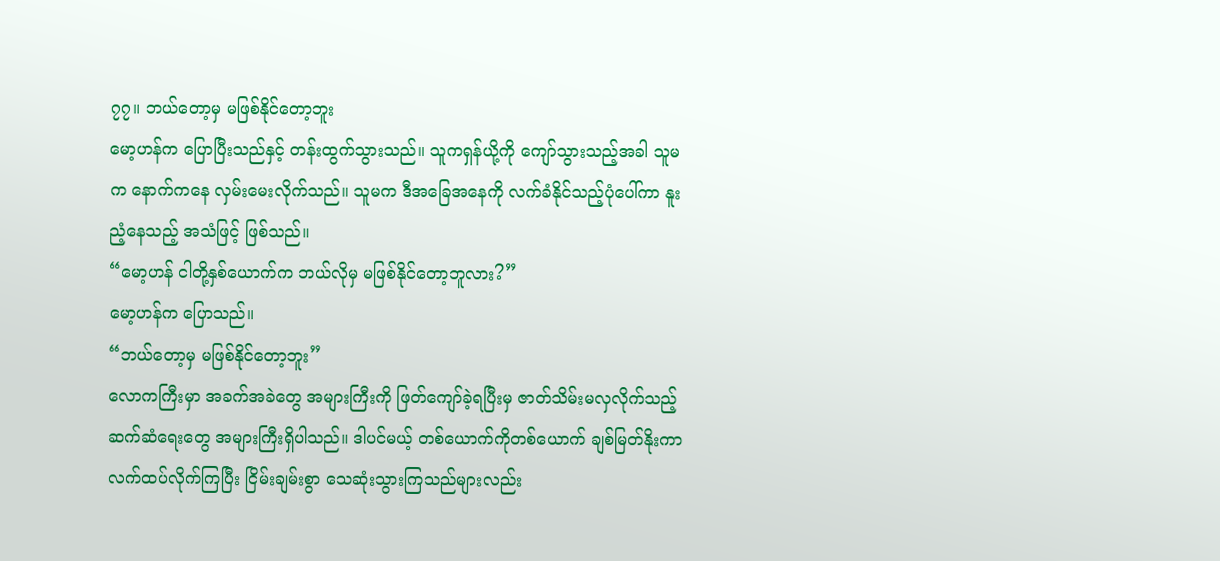၇၇။ ဘယ်တော့မှ မဖြစ်နိုင်တော့ဘူး
မော့ဟန်က ပြောပြီးသည်နှင့် တန်းထွက်သွားသည်။ သူကရှန်ယို့ကို ကျော်သွားသည့်အခါ သူမက နောက်ကနေ လှမ်းမေးလိုက်သည်။ သူမက ဒီအခြေအနေကို လက်ခံနိုင်သည့်ပုံပေါ်ကာ နူးညံ့နေသည့် အသံဖြင့် ဖြစ်သည်။
“မော့ဟန် ငါတို့နှစ်ယောက်က ဘယ်လိုမှ မဖြစ်နိုင်တော့ဘူလား?”
မော့ဟန်က ပြောသည်။
“ဘယ်တော့မှ မဖြစ်နိုင်တော့ဘူး”
လောကကြီးမှာ အခက်အခဲတွေ အများကြီးကို ဖြတ်ကျော်ခဲ့ရပြီးမှ ဇာတ်သိမ်းမလှလိုက်သည့် ဆက်ဆံရေးတွေ အများကြီးရှိပါသည်။ ဒါပင်မယ့် တစ်ယောက်ကိုတစ်ယောက် ချစ်မြတ်နိုးကာ လက်ထပ်လိုက်ကြပြီး ငြိမ်းချမ်းစွာ သေဆုံးသွားကြသည်များလည်း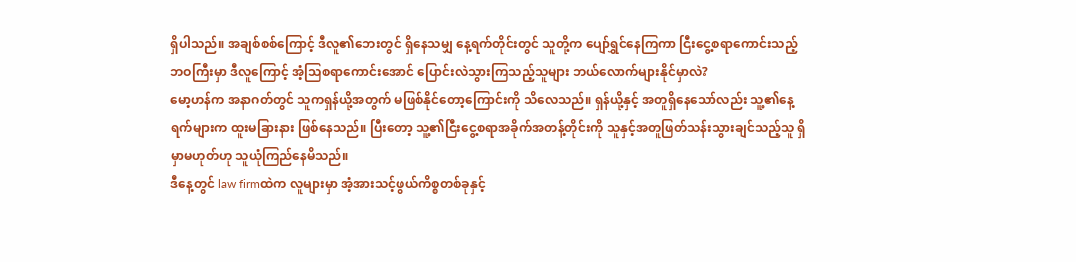ရှိပါသည်။ အချစ်စစ်ကြောင့် ဒီလူ၏ဘေးတွင် ရှိနေသမျှ နေ့ရက်တိုင်းတွင် သူတို့က ပျော်ရွှင်နေကြကာ ငြီးငွေ့စရာကောင်းသည့်ဘဝကြီးမှာ ဒီလူကြောင့် အံ့သြစရာကောင်းအောင် ပြောင်းလဲသွားကြသည့်သူများ ဘယ်လောက်များနိုင်မှာလဲ?
မော့ဟန်က အနာဂတ်တွင် သူကရှန်ယို့အတွက် မဖြစ်နိုင်တော့ကြောင်းကို သိလေသည်။ ရှန်ယို့နှင့် အတူရှိနေသော်လည်း သူ့၏နေ့ရက်များက ထူးမခြားနား ဖြစ်နေသည်။ ပြီးတော့ သူ့၏ငြီးငွေ့စရာအခိုက်အတန့်တိုင်းကို သူနှင့်အတူဖြတ်သန်းသွားချင်သည့်သူ ရှိမှာမဟုတ်ဟု သူယုံကြည်နေမိသည်။
ဒီနေ့တွင် law firmထဲက လူများမှာ အံ့အားသင့်ဖွယ်ကိစ္စတစ်ခုနှင့်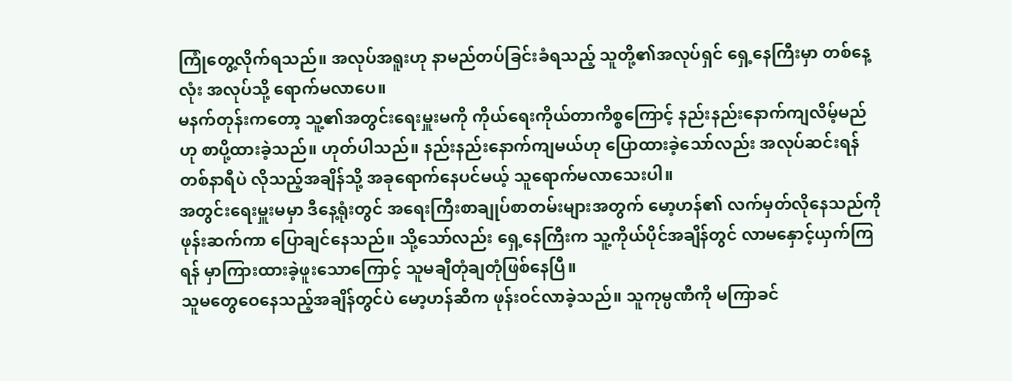ကြုံတွေ့လိုက်ရသည်။ အလုပ်အရူးဟု နာမည်တပ်ခြင်းခံရသည့် သူတို့၏အလုပ်ရှင် ရှေ့နေကြီးမှာ တစ်နေ့လုံး အလုပ်သို့ ရောက်မလာပေ။
မနက်တုန်းကတော့ သူ့၏အတွင်းရေးမှူးမကို ကိုယ်ရေးကိုယ်တာကိစ္စကြောင့် နည်းနည်းနောက်ကျလိမ့်မည်ဟု စာပို့ထားခဲ့သည်။ ဟုတ်ပါသည်။ နည်းနည်းနောက်ကျမယ်ဟု ပြောထားခဲ့သော်လည်း အလုပ်ဆင်းရန်တစ်နာရီပဲ လိုသည့်အချိန်သို့ အခုရောက်နေပင်မယ့် သူရောက်မလာသေးပါ။
အတွင်းရေးမှူးမမှာ ဒီနေ့ရုံးတွင် အရေးကြီးစာချုပ်စာတမ်းများအတွက် မော့ဟန်၏ လက်မှတ်လိုနေသည်ကို ဖုန်းဆက်ကာ ပြောချင်နေသည်။ သို့သော်လည်း ရှေ့နေကြီးက သူ့ကိုယ်ပိုင်အချိန်တွင် လာမနှောင့်ယှက်ကြရန် မှာကြားထားခဲ့ဖူးသောကြောင့် သူမချီတုံချတုံဖြစ်နေပြီ။
သူမတွေဝေနေသည့်အချိန်တွင်ပဲ မော့ဟန်ဆီက ဖုန်းဝင်လာခဲ့သည်။ သူကုမ္ပဏီကို မကြာခင်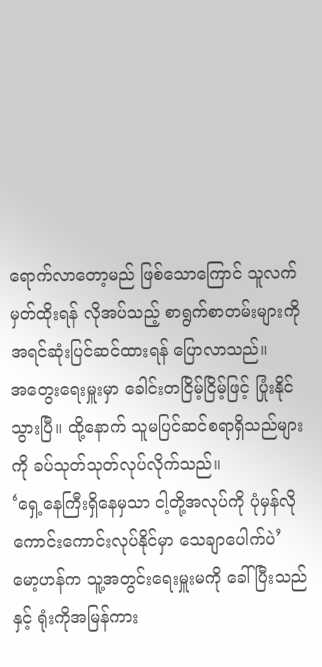ရောက်လာတော့မည် ဖြစ်သောကြောင် သူလက်မှတ်ထိုးရန် လိုအပ်သည့် စာရွက်စာတမ်းများကို အရင်ဆုံးပြင်ဆင်ထားရန် ပြောလာသည်။
အတွေးရေးမှူးမှာ ခေါင်းတငြိမ့်ငြိမ့်ဖြင့် ပြုံးနိုင်သွားပြီ။ ထို့နောက် သူမပြင်ဆင်စရာရှိသည်များကို ခပ်သုတ်သုတ်လုပ်လိုက်သည်။
‘ရှေ့နေကြီးရှိနေမှသာ ငါ့တို့အလုပ်ကို ပုံမှန်လို ကောင်းကောင်းလုပ်နိုင်မှာ သေချာပေါက်ပဲ’
မော့ဟန်က သူ့အတွင်းရေးမှူးမကို ခေါ်ပြီးသည်နှင့် ရုံးကိုအမြန်ကား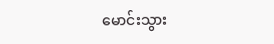မောင်းသွား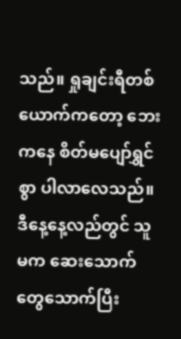သည်။ ရှုချင်းရီတစ်ယောက်ကတော့ ဘေးကနေ စိတ်မပျော်ရွှင်စွာ ပါလာလေသည်။
ဒီနေ့နေ့လည်တွင် သူမက ဆေးသောက်တွေသောက်ပြီး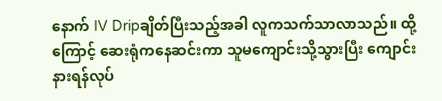နောက် IV Dripချိတ်ပြီးသည့်အခါ လူကသက်သာလာသည်။ ထို့ကြောင့် ဆေးရုံကနေဆင်းကာ သူမကျောင်းသို့သွားပြီး ကျောင်းနားရန်လုပ်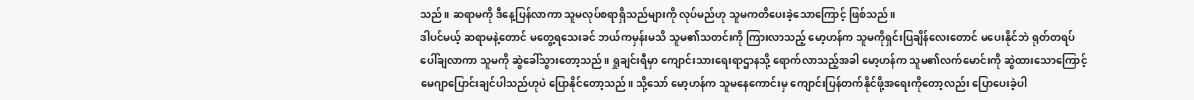သည်။ ဆရာမကို ဒီနေ့ပြန်လာကာ သူမလုပ်စရာရှိသည်များကို လုပ်မည်ဟု သူမကတိပေးခဲ့သောကြောင့် ဖြစ်သည်။
ဒါပင်မယ့် ဆရာမနဲ့တောင် မတွေ့ရသေးခင် ဘယ်ကမှန်းမသိ သူမ၏သတင်းကို ကြားလာသည့် မော့ဟန်က သူမကိုရှင်းပြချိန်လေးတောင် မပေးနိုင်ဘဲ ရုတ်တရပ်ပေါ်ချလာကာ သူမကို ဆွဲခေါ်သွားတော့သည်။ ရှုချင်းရီမှာ ကျောင်းသားရေးရာဌာနသို့ ရောက်လာသည့်အခါ မော့ဟန်က သူမ၏လက်မောင်းကို ဆွဲထားသောကြောင့် မေဂျာပြောင်းချင်ပါသည်ဟုပဲ ပြောနိုင်တော့သည်။ သို့သော် မော့ဟန်က သူမနေကောင်းမှ ကျောင်းပြန်တက်နိုင်ဖို့အရေးကိုတော့လည်း ပြောပေးခဲ့ပါ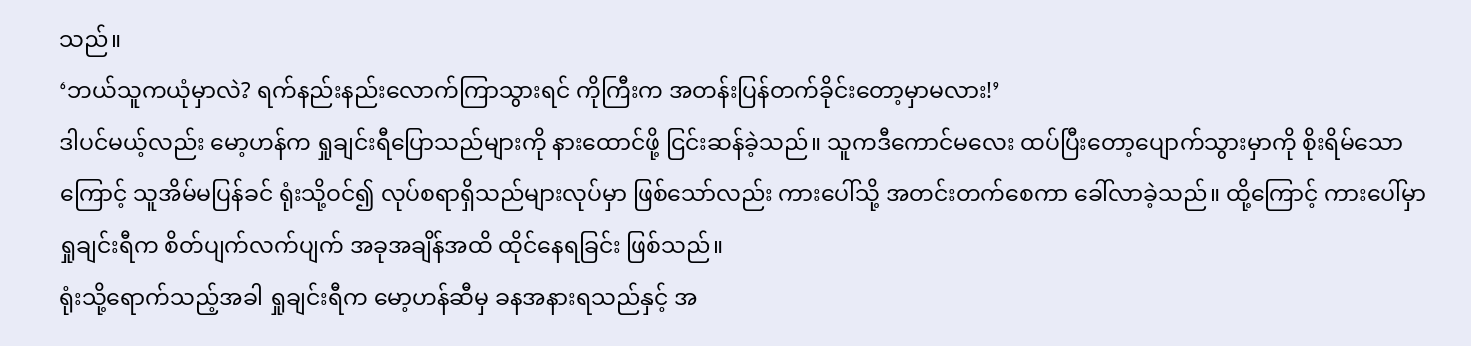သည်။
‘ဘယ်သူကယုံမှာလဲ? ရက်နည်းနည်းလောက်ကြာသွားရင် ကိုကြီးက အတန်းပြန်တက်ခိုင်းတော့မှာမလား!’
ဒါပင်မယ့်လည်း မော့ဟန်က ရှုချင်းရီပြောသည်များကို နားထောင်ဖို့ ငြင်းဆန်ခဲ့သည်။ သူကဒီကောင်မလေး ထပ်ပြီးတော့ပျောက်သွားမှာကို စိုးရိမ်သောကြောင့် သူအိမ်မပြန်ခင် ရုံးသို့ဝင်၍ လုပ်စရာရှိသည်များလုပ်မှာ ဖြစ်သော်လည်း ကားပေါ်သို့ အတင်းတက်စေကာ ခေါ်လာခဲ့သည်။ ထို့ကြောင့် ကားပေါ်မှာ ရှုချင်းရီက စိတ်ပျက်လက်ပျက် အခုအချိန်အထိ ထိုင်နေရခြင်း ဖြစ်သည်။
ရုံးသို့ရောက်သည့်အခါ ရှုချင်းရီက မော့ဟန်ဆီမှ ခနအနားရသည်နှင့် အ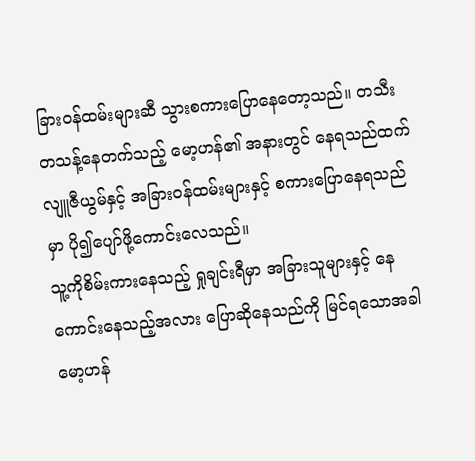ခြားဝန်ထမ်းများဆီ သွားစကားပြောနေတော့သည်။ တသီးတသန့်နေတက်သည့် မော့ဟန်၏ အနားတွင် နေရသည်ထက် လျူဇီယွမ်နှင့် အခြားဝန်ထမ်းများနှင့် စကားပြောနေရသည်မှာ ပို၍ပျော်ဖို့ကောင်းလေသည်။
သူ့ကိုစိမ်းကားနေသည့် ရှုချင်းရီမှာ အခြားသူများနှင့် နေကောင်းနေသည့်အလား ပြောဆိုနေသည်ကို မြင်ရသောအခါ မော့ဟန်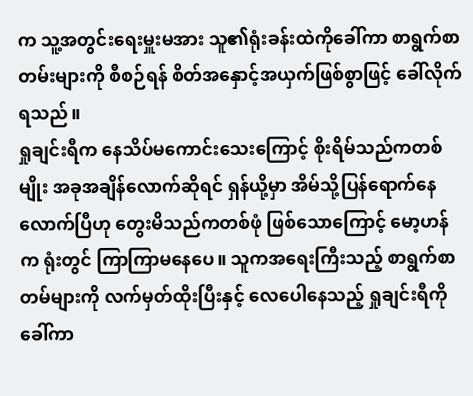က သူ့အတွင်းရေးမှူးမအား သူ၏ရုံးခန်းထဲကိုခေါ်ကာ စာရွက်စာတမ်းများကို စီစဉ်ရန် စိတ်အနှောင့်အယှက်ဖြစ်စွာဖြင့် ခေါ်လိုက်ရသည်။
ရှုချင်းရီက နေသိပ်မကောင်းသေးကြောင့် စိုးရိမ်သည်ကတစ်မျိုး အခုအချိန်လောက်ဆိုရင် ရှန်ယို့မှာ အိမ်သို့ပြန်ရောက်နေလောက်ပြီဟု တွေးမိသည်ကတစ်ဖုံ ဖြစ်သောကြောင့် မော့ဟန်က ရုံးတွင် ကြာကြာမနေပေ။ သူကအရေးကြီးသည့် စာရွက်စာတမ်များကို လက်မှတ်ထိုးပြီးနှင့် လေပေါနေသည့် ရှုချင်းရီကိုခေါ်ကာ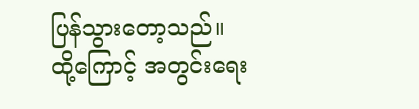ပြန်သွားတော့သည်။
ထို့ကြောင့် အတွင်းရေး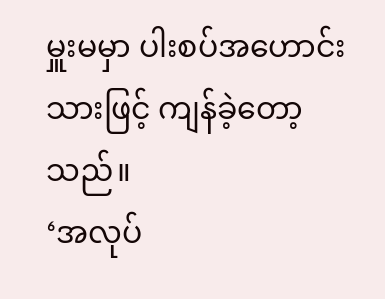မှူးမမှာ ပါးစပ်အဟောင်းသားဖြင့် ကျန်ခဲ့တော့သည်။
‘အလုပ်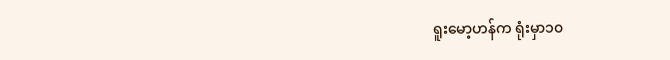ရူးမော့ဟန်က ရုံးမှာ၁၀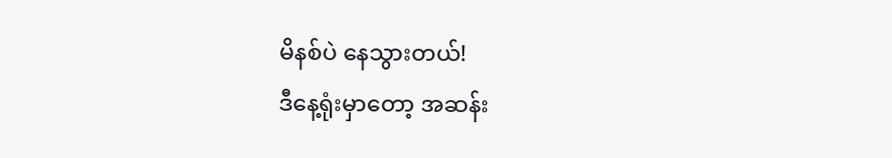မိနစ်ပဲ နေသွားတယ်!
ဒီနေ့ရုံးမှာတော့ အဆန်း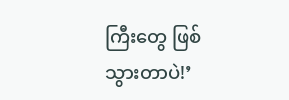ကြီးတွေ ဖြစ်သွားတာပဲ!’